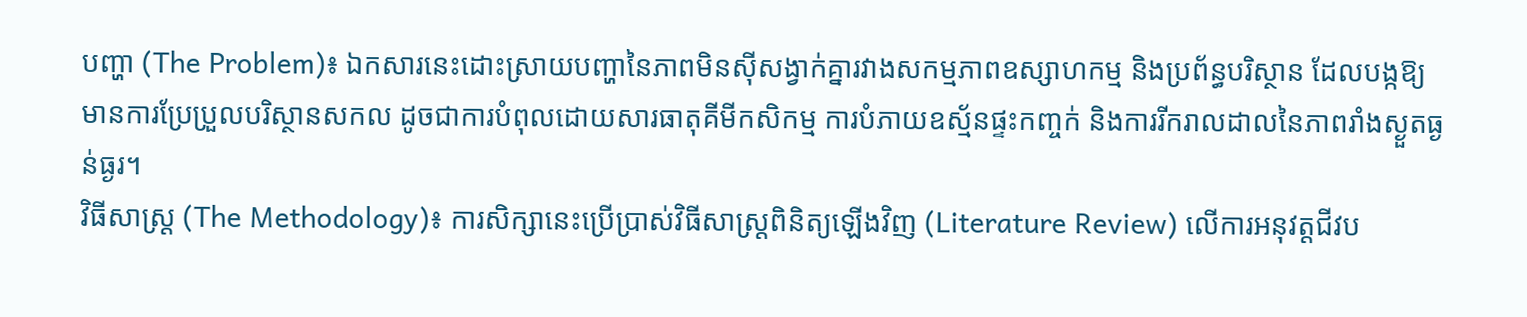បញ្ហា (The Problem)៖ ឯកសារនេះដោះស្រាយបញ្ហានៃភាពមិនស៊ីសង្វាក់គ្នារវាងសកម្មភាពឧស្សាហកម្ម និងប្រព័ន្ធបរិស្ថាន ដែលបង្កឱ្យមានការប្រែប្រួលបរិស្ថានសកល ដូចជាការបំពុលដោយសារធាតុគីមីកសិកម្ម ការបំភាយឧស្ម័នផ្ទះកញ្ចក់ និងការរីករាលដាលនៃភាពរាំងស្ងួតធ្ងន់ធ្ងរ។
វិធីសាស្ត្រ (The Methodology)៖ ការសិក្សានេះប្រើប្រាស់វិធីសាស្ត្រពិនិត្យឡើងវិញ (Literature Review) លើការអនុវត្តជីវប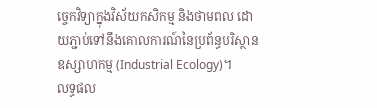ច្ចេកវិទ្យាក្នុងវិស័យកសិកម្ម និងថាមពល ដោយភ្ជាប់ទៅនឹងគោលការណ៍នៃប្រព័ន្ធបរិស្ថានឧស្សាហកម្ម (Industrial Ecology)។
លទ្ធផល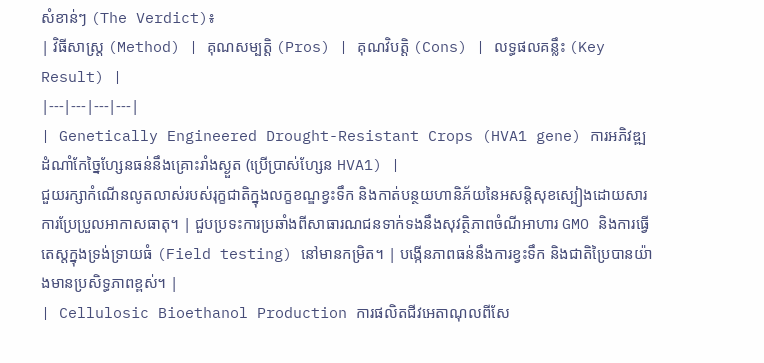សំខាន់ៗ (The Verdict)៖
| វិធីសាស្ត្រ (Method) | គុណសម្បត្តិ (Pros) | គុណវិបត្តិ (Cons) | លទ្ធផលគន្លឹះ (Key Result) |
|---|---|---|---|
| Genetically Engineered Drought-Resistant Crops (HVA1 gene) ការអភិវឌ្ឍដំណាំកែច្នៃហ្សែនធន់នឹងគ្រោះរាំងស្ងួត (ប្រើប្រាស់ហ្សែន HVA1) |
ជួយរក្សាកំណើនលូតលាស់របស់រុក្ខជាតិក្នុងលក្ខខណ្ឌខ្វះទឹក និងកាត់បន្ថយហានិភ័យនៃអសន្តិសុខស្បៀងដោយសារការប្រែប្រួលអាកាសធាតុ។ | ជួបប្រទះការប្រឆាំងពីសាធារណជនទាក់ទងនឹងសុវត្ថិភាពចំណីអាហារ GMO និងការធ្វើតេស្តក្នុងទ្រង់ទ្រាយធំ (Field testing) នៅមានកម្រិត។ | បង្កើនភាពធន់នឹងការខ្វះទឹក និងជាតិប្រៃបានយ៉ាងមានប្រសិទ្ធភាពខ្ពស់។ |
| Cellulosic Bioethanol Production ការផលិតជីវអេតាណុលពីសែ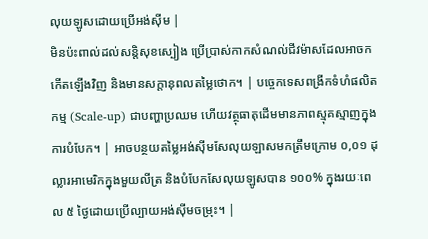លុយឡូសដោយប្រើអង់ស៊ីម |
មិនប៉ះពាល់ដល់សន្តិសុខស្បៀង ប្រើប្រាស់កាកសំណល់ជីវម៉ាសដែលអាចកកើតឡើងវិញ និងមានសក្តានុពលតម្លៃថោក។ | បច្ចេកទេសពង្រីកទំហំផលិតកម្ម (Scale-up) ជាបញ្ហាប្រឈម ហើយវត្ថុធាតុដើមមានភាពស្មុគស្មាញក្នុងការបំបែក។ | អាចបន្ថយតម្លៃអង់ស៊ីមសែលុយឡាសមកត្រឹមក្រោម ០,០១ ដុល្លារអាមេរិកក្នុងមួយលីត្រ និងបំបែកសែលុយឡូសបាន ១០០% ក្នុងរយៈពេល ៥ ថ្ងៃដោយប្រើល្បាយអង់ស៊ីមចម្រុះ។ |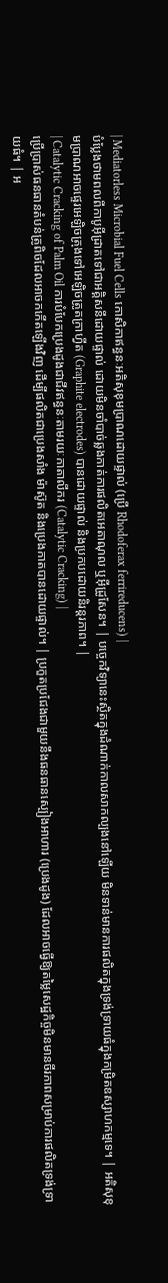| Mediatorless Microbial Fuel Cells កោសិកាឥន្ធនៈអតិសុខុមប្រាណដោយផ្ទាល់ (ប្រើ Rhodoferax ferrireducens) |
បំប្លែងថាមពលពីកាបូអ៊ីដ្រាតទៅជាអគ្គិសនីដោយផ្ទាល់ ដោយមិនចាំបាច់ឆ្លងកាត់ការផលិតអេតាណុល ឬអ៊ីដ្រូសែន។ | បច្ចេកវិទ្យានេះស្ថិតក្នុងដំណាក់កាលសាកល្បងនៅឡើយ មិនទាន់មានការផលិតក្នុងទ្រង់ទ្រាយធំក្នុងកម្រិតឧស្សាហកម្មទេ។ | អតិសុខុមប្រាណអាចផ្ទេរអេឡិចត្រុងទៅអេឡិចត្រូតក្រាហ្វីត (Graphite electrodes) បានដោយផ្ទាល់ និងប្រកបដោយនិរន្តរភាព។ |
| Catalytic Cracking of Palm Oil ការបំបែកប្រេងដូងជាជីវឥន្ធនៈតាមរយៈកាតាលីករ (Catalytic Cracking) |
ប្រើប្រាស់ធនធានតំបន់ត្រូពិចដែលអាចកកើតឡើងវិញ ដើម្បីផលិតជាប្រេងសាំង ម៉ាស៊ូត និងប្រេងកាតបានដោយផ្ទាល់។ | ប្រកួតប្រជែងជាមួយនឹងធនធានស្បៀងអាហារ (ប្រេងដូង) ដែលអាចធ្វើឱ្យតម្លៃសេដ្ឋកិច្ចមិនមានចីរភាពសម្រាប់ការផលិតទ្រង់ទ្រាយធំ។ | អ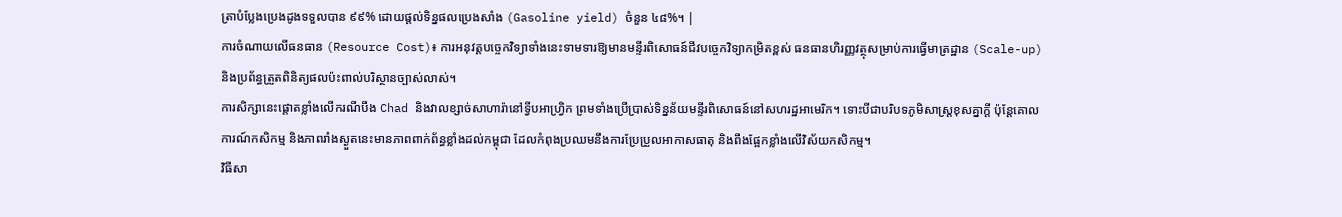ត្រាបំប្លែងប្រេងដូងទទួលបាន ៩៩% ដោយផ្តល់ទិន្នផលប្រេងសាំង (Gasoline yield) ចំនួន ៤៨%។ |
ការចំណាយលើធនធាន (Resource Cost)៖ ការអនុវត្តបច្ចេកវិទ្យាទាំងនេះទាមទារឱ្យមានមន្ទីរពិសោធន៍ជីវបច្ចេកវិទ្យាកម្រិតខ្ពស់ ធនធានហិរញ្ញវត្ថុសម្រាប់ការធ្វើមាត្រដ្ឋាន (Scale-up) និងប្រព័ន្ធត្រួតពិនិត្យផលប៉ះពាល់បរិស្ថានច្បាស់លាស់។
ការសិក្សានេះផ្តោតខ្លាំងលើករណីបឹង Chad និងវាលខ្សាច់សាហារ៉ានៅទ្វីបអាហ្វ្រិក ព្រមទាំងប្រើប្រាស់ទិន្នន័យមន្ទីរពិសោធន៍នៅសហរដ្ឋអាមេរិក។ ទោះបីជាបរិបទភូមិសាស្ត្រខុសគ្នាក្តី ប៉ុន្តែគោលការណ៍កសិកម្ម និងភាពរាំងស្ងួតនេះមានភាពពាក់ព័ន្ធខ្លាំងដល់កម្ពុជា ដែលកំពុងប្រឈមនឹងការប្រែប្រួលអាកាសធាតុ និងពឹងផ្អែកខ្លាំងលើវិស័យកសិកម្ម។
វិធីសា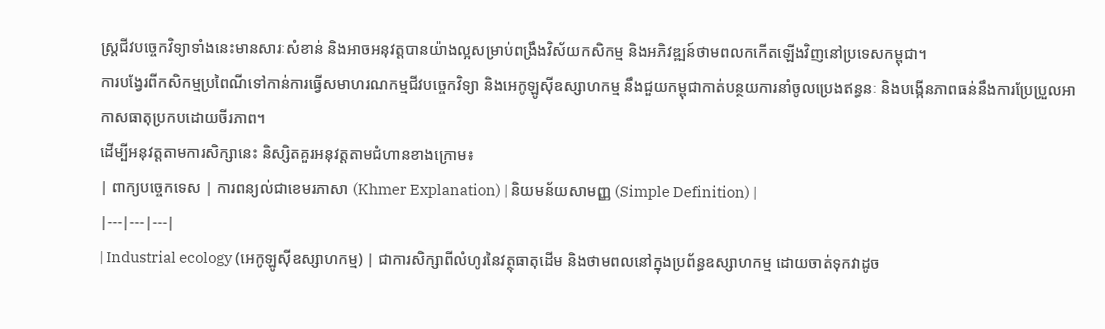ស្ត្រជីវបច្ចេកវិទ្យាទាំងនេះមានសារៈសំខាន់ និងអាចអនុវត្តបានយ៉ាងល្អសម្រាប់ពង្រឹងវិស័យកសិកម្ម និងអភិវឌ្ឍន៍ថាមពលកកើតឡើងវិញនៅប្រទេសកម្ពុជា។
ការបង្វែរពីកសិកម្មប្រពៃណីទៅកាន់ការធ្វើសមាហរណកម្មជីវបច្ចេកវិទ្យា និងអេកូឡូស៊ីឧស្សាហកម្ម នឹងជួយកម្ពុជាកាត់បន្ថយការនាំចូលប្រេងឥន្ធនៈ និងបង្កើនភាពធន់នឹងការប្រែប្រួលអាកាសធាតុប្រកបដោយចីរភាព។
ដើម្បីអនុវត្តតាមការសិក្សានេះ និស្សិតគួរអនុវត្តតាមជំហានខាងក្រោម៖
| ពាក្យបច្ចេកទេស | ការពន្យល់ជាខេមរភាសា (Khmer Explanation) | និយមន័យសាមញ្ញ (Simple Definition) |
|---|---|---|
| Industrial ecology (អេកូឡូស៊ីឧស្សាហកម្ម) | ជាការសិក្សាពីលំហូរនៃវត្ថុធាតុដើម និងថាមពលនៅក្នុងប្រព័ន្ធឧស្សាហកម្ម ដោយចាត់ទុកវាដូច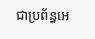ជាប្រព័ន្ធអេ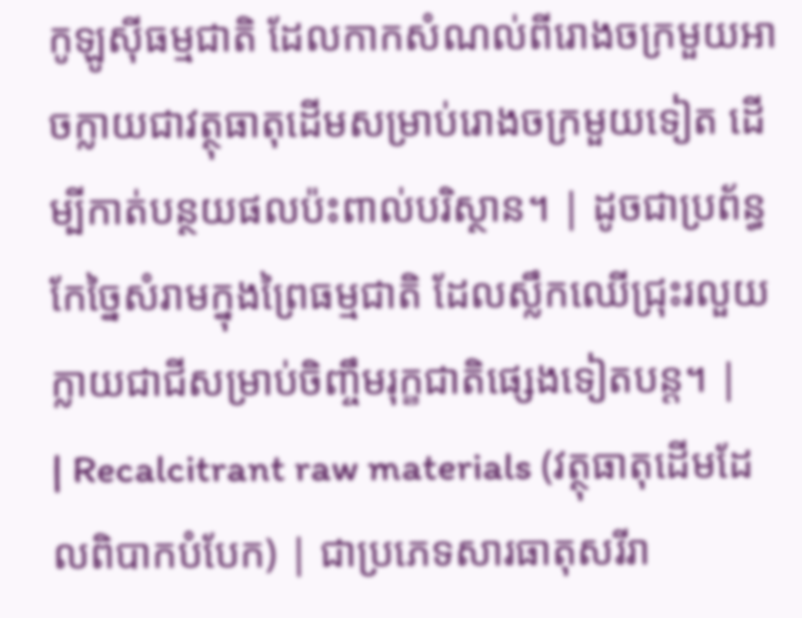កូឡូស៊ីធម្មជាតិ ដែលកាកសំណល់ពីរោងចក្រមួយអាចក្លាយជាវត្ថុធាតុដើមសម្រាប់រោងចក្រមួយទៀត ដើម្បីកាត់បន្ថយផលប៉ះពាល់បរិស្ថាន។ | ដូចជាប្រព័ន្ធកែច្នៃសំរាមក្នុងព្រៃធម្មជាតិ ដែលស្លឹកឈើជ្រុះរលួយក្លាយជាជីសម្រាប់ចិញ្ចឹមរុក្ខជាតិផ្សេងទៀតបន្ត។ |
| Recalcitrant raw materials (វត្ថុធាតុដើមដែលពិបាកបំបែក) | ជាប្រភេទសារធាតុសរីរា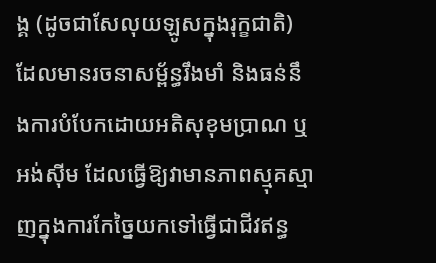ង្គ (ដូចជាសែលុយឡូសក្នុងរុក្ខជាតិ) ដែលមានរចនាសម្ព័ន្ធរឹងមាំ និងធន់នឹងការបំបែកដោយអតិសុខុមប្រាណ ឬអង់ស៊ីម ដែលធ្វើឱ្យវាមានភាពស្មុគស្មាញក្នុងការកែច្នៃយកទៅធ្វើជាជីវឥន្ធ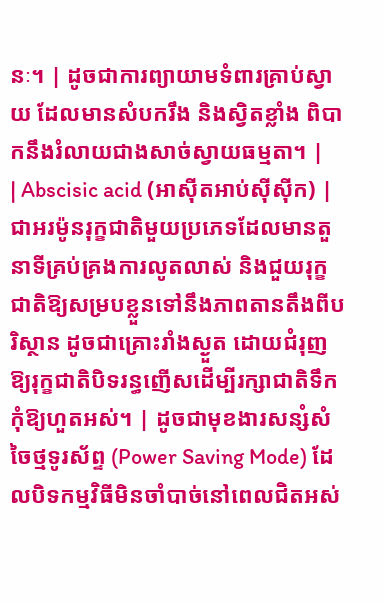នៈ។ | ដូចជាការព្យាយាមទំពារគ្រាប់ស្វាយ ដែលមានសំបករឹង និងស្វិតខ្លាំង ពិបាកនឹងរំលាយជាងសាច់ស្វាយធម្មតា។ |
| Abscisic acid (អាស៊ីតអាប់ស៊ីស៊ីក) | ជាអរម៉ូនរុក្ខជាតិមួយប្រភេទដែលមានតួនាទីគ្រប់គ្រងការលូតលាស់ និងជួយរុក្ខជាតិឱ្យសម្របខ្លួនទៅនឹងភាពតានតឹងពីបរិស្ថាន ដូចជាគ្រោះរាំងស្ងួត ដោយជំរុញឱ្យរុក្ខជាតិបិទរន្ធញើសដើម្បីរក្សាជាតិទឹកកុំឱ្យហួតអស់។ | ដូចជាមុខងារសន្សំសំចៃថ្មទូរស័ព្ទ (Power Saving Mode) ដែលបិទកម្មវិធីមិនចាំបាច់នៅពេលជិតអស់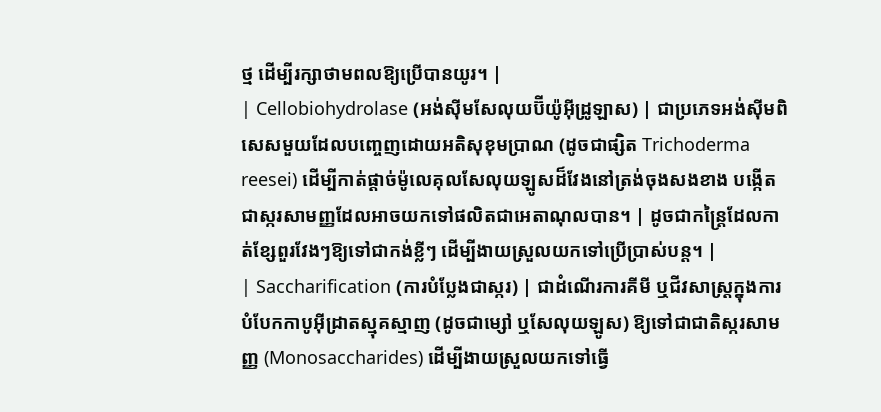ថ្ម ដើម្បីរក្សាថាមពលឱ្យប្រើបានយូរ។ |
| Cellobiohydrolase (អង់ស៊ីមសែលុយប៊ីយ៉ូអ៊ីដ្រូឡាស) | ជាប្រភេទអង់ស៊ីមពិសេសមួយដែលបញ្ចេញដោយអតិសុខុមប្រាណ (ដូចជាផ្សិត Trichoderma reesei) ដើម្បីកាត់ផ្តាច់ម៉ូលេគុលសែលុយឡូសដ៏វែងនៅត្រង់ចុងសងខាង បង្កើតជាស្ករសាមញ្ញដែលអាចយកទៅផលិតជាអេតាណុលបាន។ | ដូចជាកន្ត្រៃដែលកាត់ខ្សែពួរវែងៗឱ្យទៅជាកង់ខ្លីៗ ដើម្បីងាយស្រួលយកទៅប្រើប្រាស់បន្ត។ |
| Saccharification (ការបំប្លែងជាស្ករ) | ជាដំណើរការគីមី ឬជីវសាស្រ្តក្នុងការបំបែកកាបូអ៊ីដ្រាតស្មុគស្មាញ (ដូចជាម្សៅ ឬសែលុយឡូស) ឱ្យទៅជាជាតិស្ករសាមញ្ញ (Monosaccharides) ដើម្បីងាយស្រួលយកទៅធ្វើ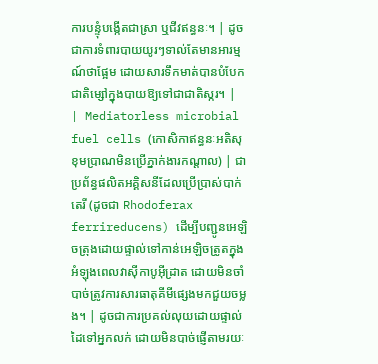ការបន្ទុំបង្កើតជាស្រា ឬជីវឥន្ធនៈ។ | ដូចជាការទំពារបាយយូរៗទាល់តែមានអារម្មណ៍ថាផ្អែម ដោយសារទឹកមាត់បានបំបែកជាតិម្សៅក្នុងបាយឱ្យទៅជាជាតិស្ករ។ |
| Mediatorless microbial fuel cells (កោសិកាឥន្ធនៈអតិសុខុមប្រាណមិនប្រើភ្នាក់ងារកណ្តាល) | ជាប្រព័ន្ធផលិតអគ្គិសនីដែលប្រើប្រាស់បាក់តេរី (ដូចជា Rhodoferax ferrireducens) ដើម្បីបញ្ជូនអេឡិចត្រុងដោយផ្ទាល់ទៅកាន់អេឡិចត្រូតក្នុងអំឡុងពេលវាស៊ីកាបូអ៊ីដ្រាត ដោយមិនចាំបាច់ត្រូវការសារធាតុគីមីផ្សេងមកជួយចម្លង។ | ដូចជាការប្រគល់លុយដោយផ្ទាល់ដៃទៅអ្នកលក់ ដោយមិនបាច់ផ្ញើតាមរយៈ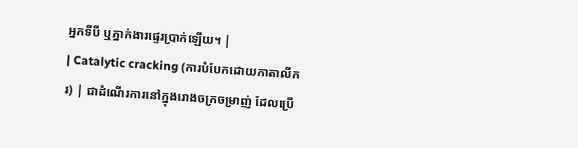អ្នកទីបី ឬភ្នាក់ងារផ្ទេរប្រាក់ឡើយ។ |
| Catalytic cracking (ការបំបែកដោយកាតាលីករ) | ជាដំណើរការនៅក្នុងរោងចក្រចម្រាញ់ ដែលប្រើ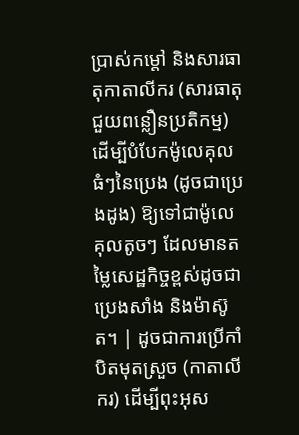ប្រាស់កម្ដៅ និងសារធាតុកាតាលីករ (សារធាតុជួយពន្លឿនប្រតិកម្ម) ដើម្បីបំបែកម៉ូលេគុលធំៗនៃប្រេង (ដូចជាប្រេងដូង) ឱ្យទៅជាម៉ូលេគុលតូចៗ ដែលមានតម្លៃសេដ្ឋកិច្ចខ្ពស់ដូចជា ប្រេងសាំង និងម៉ាស៊ូត។ | ដូចជាការប្រើកាំបិតមុតស្រួច (កាតាលីករ) ដើម្បីពុះអុស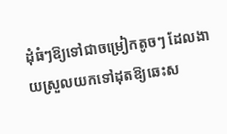ដុំធំៗឱ្យទៅជាចម្រៀកតូចៗ ដែលងាយស្រួលយកទៅដុតឱ្យឆេះស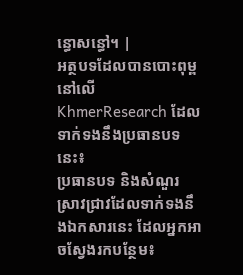ន្ធោសន្ធៅ។ |
អត្ថបទដែលបានបោះពុម្ពនៅលើ KhmerResearch ដែលទាក់ទងនឹងប្រធានបទនេះ៖
ប្រធានបទ និងសំណួរស្រាវជ្រាវដែលទាក់ទងនឹងឯកសារនេះ ដែលអ្នកអាចស្វែងរកបន្ថែម៖